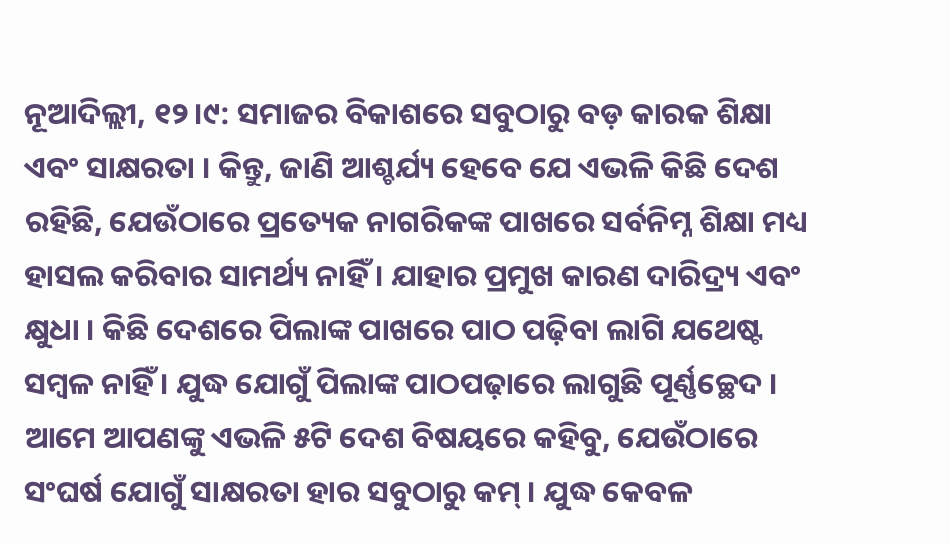ନୂଆଦିଲ୍ଲୀ, ୧୨।୯: ସମାଜର ବିକାଶରେ ସବୁଠାରୁ ବଡ଼ କାରକ ଶିକ୍ଷା ଏବଂ ସାକ୍ଷରତା । କିନ୍ତୁ, ଜାଣି ଆଶ୍ଚର୍ଯ୍ୟ ହେବେ ଯେ ଏଭଳି କିଛି ଦେଶ ରହିଛି, ଯେଉଁଠାରେ ପ୍ରତ୍ୟେକ ନାଗରିକଙ୍କ ପାଖରେ ସର୍ବନିମ୍ନ ଶିକ୍ଷା ମଧ୍ୟ ହାସଲ କରିବାର ସାମର୍ଥ୍ୟ ନାହିଁ । ଯାହାର ପ୍ରମୁଖ କାରଣ ଦାରିଦ୍ର୍ୟ ଏବଂ କ୍ଷୁଧା । କିଛି ଦେଶରେ ପିଲାଙ୍କ ପାଖରେ ପାଠ ପଢ଼ିବା ଲାଗି ଯଥେଷ୍ଟ ସମ୍ୱଳ ନାହିଁ । ଯୁଦ୍ଧ ଯୋଗୁଁ ପିଲାଙ୍କ ପାଠପଢ଼ାରେ ଲାଗୁଛି ପୂର୍ଣ୍ଣଚ୍ଛେଦ । ଆମେ ଆପଣଙ୍କୁ ଏଭଳି ୫ଟି ଦେଶ ବିଷୟରେ କହିବୁ, ଯେଉଁଠାରେ ସଂଘର୍ଷ ଯୋଗୁଁ ସାକ୍ଷରତା ହାର ସବୁଠାରୁ କମ୍ । ଯୁଦ୍ଧ କେବଳ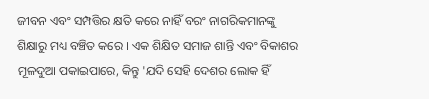ଜୀବନ ଏବଂ ସମ୍ପତ୍ତିର କ୍ଷତି କରେ ନାହିଁ ବରଂ ନାଗରିକମାନଙ୍କୁ ଶିକ୍ଷାରୁ ମଧ୍ୟ ବଞ୍ଚିତ କରେ । ଏକ ଶିକ୍ଷିତ ସମାଜ ଶାନ୍ତି ଏବଂ ବିକାଶର ମୂଳଦୁଆ ପକାଇପାରେ, କିନ୍ତୁ 'ଯଦି ସେହି ଦେଶର ଲୋକ ହିଁ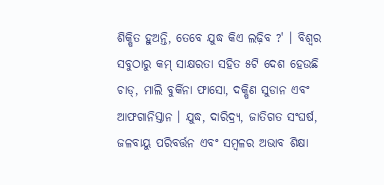ଶିକ୍ଷିତ ହୁଅନ୍ତି, ତେବେ ଯୁଦ୍ଧ କିଏ ଲଢ଼ିବ ?' । ବିଶ୍ୱର ସବୁଠାରୁ କମ୍ ସାକ୍ଷରତା ସହିତ ୫ଟି ଦେଶ ହେଉଛି ଚାଡ୍, ମାଲି ବୁର୍କିନା ଫାସୋ, ଦକ୍ଷିଣ ସୁଡାନ ଏବଂ ଆଫଗାନିସ୍ତାନ । ଯୁଦ୍ଧ, ଦାରିଦ୍ର୍ୟ, ଜାତିଗତ ସଂଘର୍ଷ, ଜଳବାୟୁ ପରିବର୍ତ୍ତନ ଏବଂ ସମ୍ବଳର ଅଭାବ ଶିକ୍ଷା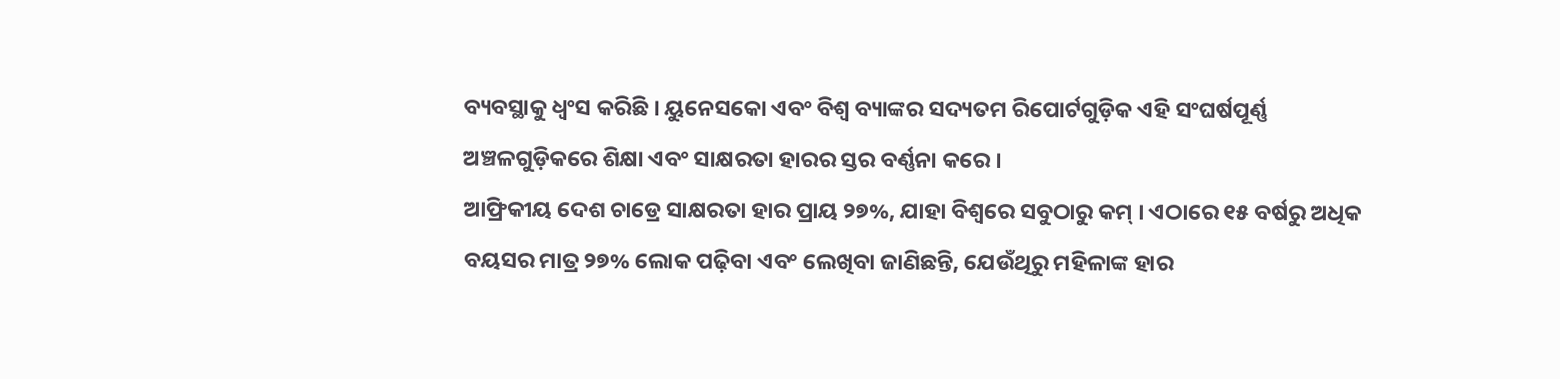ବ୍ୟବସ୍ଥାକୁ ଧ୍ୱଂସ କରିଛି । ୟୁନେସକୋ ଏବଂ ବିଶ୍ୱ ବ୍ୟାଙ୍କର ସଦ୍ୟତମ ରିପୋର୍ଟଗୁଡ଼ିକ ଏହି ସଂଘର୍ଷପୂର୍ଣ୍ଣ ଅଞ୍ଚଳଗୁଡ଼ିକରେ ଶିକ୍ଷା ଏବଂ ସାକ୍ଷରତା ହାରର ସ୍ତର ବର୍ଣ୍ଣନା କରେ ।
ଆଫ୍ରିକୀୟ ଦେଶ ଚାଡ୍ରେ ସାକ୍ଷରତା ହାର ପ୍ରାୟ ୨୭%, ଯାହା ବିଶ୍ୱରେ ସବୁଠାରୁ କମ୍ । ଏଠାରେ ୧୫ ବର୍ଷରୁ ଅଧିକ ବୟସର ମାତ୍ର ୨୭% ଲୋକ ପଢ଼ିବା ଏବଂ ଲେଖିବା ଜାଣିଛନ୍ତି, ଯେଉଁଥିରୁ ମହିଳାଙ୍କ ହାର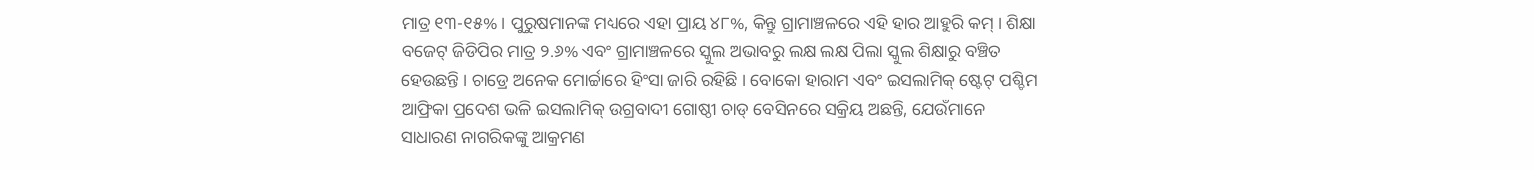ମାତ୍ର ୧୩-୧୫% । ପୁରୁଷମାନଙ୍କ ମଧ୍ୟରେ ଏହା ପ୍ରାୟ ୪୮%, କିନ୍ତୁ ଗ୍ରାମାଞ୍ଚଳରେ ଏହି ହାର ଆହୁରି କମ୍ । ଶିକ୍ଷା ବଜେଟ୍ ଜିଡିପିର ମାତ୍ର ୨.୬% ଏବଂ ଗ୍ରାମାଞ୍ଚଳରେ ସ୍କୁଲ ଅଭାବରୁ ଲକ୍ଷ ଲକ୍ଷ ପିଲା ସ୍କୁଲ ଶିକ୍ଷାରୁ ବଞ୍ଚିତ ହେଉଛନ୍ତି । ଚାଡ୍ରେ ଅନେକ ମୋର୍ଚ୍ଚାରେ ହିଂସା ଜାରି ରହିଛି । ବୋକୋ ହାରାମ ଏବଂ ଇସଲାମିକ୍ ଷ୍ଟେଟ୍ ପଶ୍ଚିମ ଆଫ୍ରିକା ପ୍ରଦେଶ ଭଳି ଇସଲାମିକ୍ ଉଗ୍ରବାଦୀ ଗୋଷ୍ଠୀ ଚାଡ୍ ବେସିନରେ ସକ୍ରିୟ ଅଛନ୍ତି, ଯେଉଁମାନେ ସାଧାରଣ ନାଗରିକଙ୍କୁ ଆକ୍ରମଣ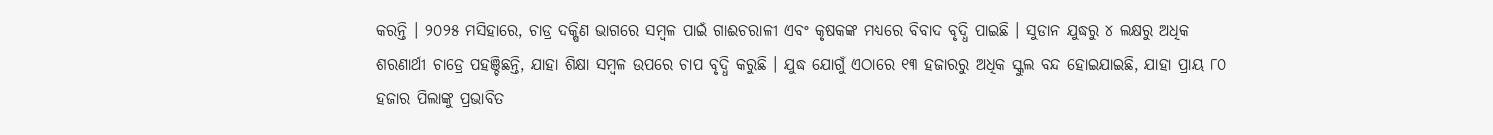କରନ୍ତି । ୨୦୨୫ ମସିହାରେ, ଚାଡ୍ର ଦକ୍ଷିଣ ଭାଗରେ ସମ୍ବଳ ପାଇଁ ଗାଈଚରାଳୀ ଏବଂ କୃଷକଙ୍କ ମଧ୍ୟରେ ବିବାଦ ବୃଦ୍ଧି ପାଇଛି । ସୁଡାନ ଯୁଦ୍ଧରୁ ୪ ଲକ୍ଷରୁ ଅଧିକ ଶରଣାର୍ଥୀ ଚାଡ୍ରେ ପହଞ୍ଚିଛନ୍ତି, ଯାହା ଶିକ୍ଷା ସମ୍ବଳ ଉପରେ ଚାପ ବୃଦ୍ଧି କରୁଛି । ଯୁଦ୍ଧ ଯୋଗୁଁ ଏଠାରେ ୧୩ ହଜାରରୁ ଅଧିକ ସ୍କୁଲ ବନ୍ଦ ହୋଇଯାଇଛି, ଯାହା ପ୍ରାୟ ୮୦ ହଜାର ପିଲାଙ୍କୁ ପ୍ରଭାବିତ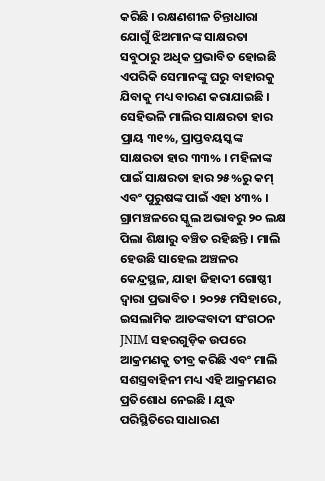କରିଛି । ରକ୍ଷଣଶୀଳ ଚିନ୍ତାଧାରା ଯୋଗୁଁ ଝିଅମାନଙ୍କ ସାକ୍ଷରତା ସବୁଠାରୁ ଅଧିକ ପ୍ରଭାବିତ ହୋଇଛି ଏପରିକି ସେମାନଙ୍କୁ ଘରୁ ବାହାରକୁ ଯିବାକୁ ମଧ୍ୟ ବାରଣ କରାଯାଇଛି ।
ସେହିଭଳି ମାଲିର ସାକ୍ଷରତା ହାର ପ୍ରାୟ ୩୧%, ପ୍ରାପ୍ତବୟସ୍କଙ୍କ ସାକ୍ଷରତା ହାର ୩୩% । ମହିଳାଙ୍କ ପାଇଁ ସାକ୍ଷରତା ହାର ୨୫%ରୁ କମ୍ ଏବଂ ପୁରୁଷଙ୍କ ପାଇଁ ଏହା ୪୩% । ଗ୍ରାମଞ୍ଚଳରେ ସ୍କୁଲ ଅଭାବରୁ ୨୦ ଲକ୍ଷ ପିଲା ଶିକ୍ଷାରୁ ବଞ୍ଚିତ ରହିଛନ୍ତି । ମାଲି ହେଉଛି ସାହେଲ ଅଞ୍ଚଳର କେନ୍ଦ୍ରସ୍ଥଳ, ଯାହା ଜିହାଦୀ ଗୋଷ୍ଠୀ ଦ୍ୱାରା ପ୍ରଭାବିତ । ୨୦୨୫ ମସିହାରେ, ଇସଲାମିକ ଆତଙ୍କବାଦୀ ସଂଗଠନ JNIM ସହରଗୁଡ଼ିକ ଉପରେ ଆକ୍ରମଣକୁ ତୀବ୍ର କରିଛି ଏବଂ ମାଲି ସଶସ୍ତ୍ରବାହିନୀ ମଧ୍ୟ ଏହି ଆକ୍ରମଣର ପ୍ରତିଶୋଧ ନେଇଛି । ଯୁଦ୍ଧ ପରିସ୍ଥିତିରେ ସାଧାରଣ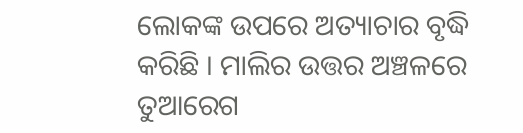ଲୋକଙ୍କ ଉପରେ ଅତ୍ୟାଚାର ବୃଦ୍ଧି କରିଛି । ମାଲିର ଉତ୍ତର ଅଞ୍ଚଳରେ ତୁଆରେଗ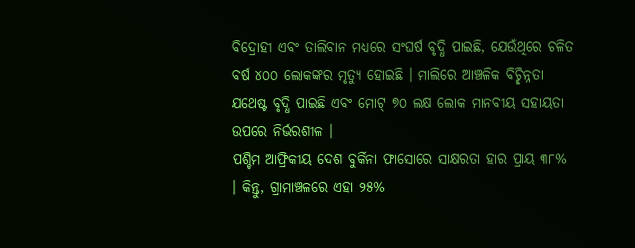ବିଦ୍ରୋହୀ ଏବଂ ତାଲିବାନ ମଧ୍ୟରେ ସଂଘର୍ଷ ବୃଦ୍ଧି ପାଇଛି, ଯେଉଁଥିରେ ଚଳିତ ବର୍ଷ ୪୦୦ ଲୋକଙ୍କର ମୃତ୍ୟୁ ହୋଇଛି । ମାଲିରେ ଆଞ୍ଚଳିକ ବିଚ୍ଛିନ୍ନତା ଯଥେଷ୍ଟ ବୃଦ୍ଧି ପାଇଛି ଏବଂ ମୋଟ୍ ୭୦ ଲକ୍ଷ ଲୋକ ମାନବୀୟ ସହାୟତା ଉପରେ ନିର୍ଭରଶୀଳ ।
ପଶ୍ଚିମ ଆଫ୍ରିକୀୟ ଦେଶ ବୁର୍କିନା ଫାସୋରେ ସାକ୍ଷରତା ହାର ପ୍ରାୟ ୩୮% । କିନ୍ତୁ, ଗ୍ରାମାଞ୍ଚଳରେ ଏହା ୨୫%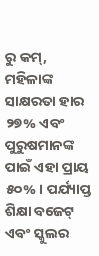ରୁ କମ୍, ମହିଳାଙ୍କ ସାକ୍ଷରତା ହାର ୨୭% ଏବଂ ପୁରୁଷମାନଙ୍କ ପାଇଁ ଏହା ପ୍ରାୟ ୫୦% । ପର୍ଯ୍ୟାପ୍ତ ଶିକ୍ଷା ବଜେଟ୍ ଏବଂ ସ୍କୁଲର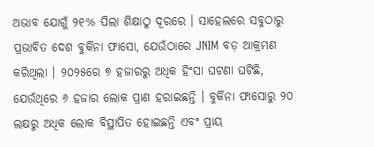ଅଭାବ ଯୋଗୁଁ ୨୧% ପିଲା ଶିକ୍ଷାଠୁ ଦୂରରେ । ସାହେଲରେ ସବୁଠାରୁ ପ୍ରଭାବିତ ଦେଶ ବୁର୍କିନା ଫାସୋ, ଯେଉଁଠାରେ JNIM ବଡ଼ ଆକ୍ରମଣ କରିଥିଲା । ୨୦୨୫ରେ ୭ ହଜାରରୁ ଅଧିକ ହିଂସା ଘଟଣା ଘଟିଛି, ଯେଉଁଥିରେ ୬ ହଜାର ଲୋକ ପ୍ରାଣ ହରାଇଛନ୍ତି । ବୁର୍କିନା ଫାସୋରୁ ୨୦ ଲକ୍ଷରୁ ଅଧିକ ଲୋକ ବିସ୍ଥାପିତ ହୋଇଛନ୍ତି ଏବଂ ପ୍ରାୟ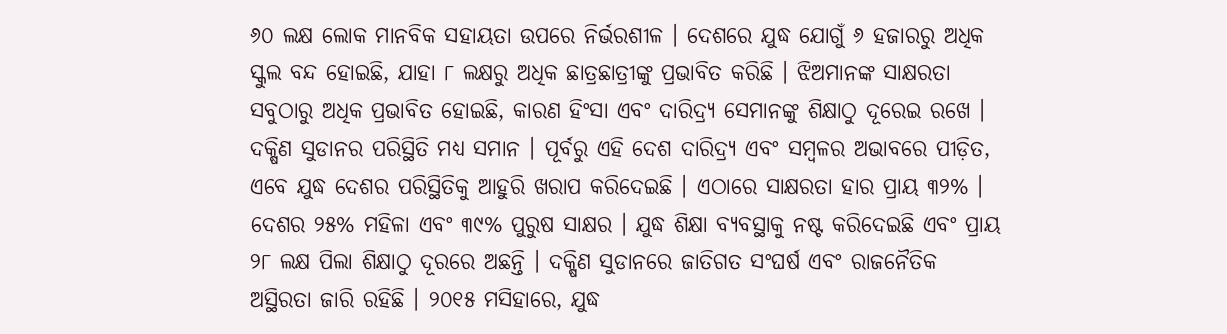୬୦ ଲକ୍ଷ ଲୋକ ମାନବିକ ସହାୟତା ଉପରେ ନିର୍ଭରଶୀଳ । ଦେଶରେ ଯୁଦ୍ଧ ଯୋଗୁଁ ୬ ହଜାରରୁ ଅଧିକ ସ୍କୁଲ ବନ୍ଦ ହୋଇଛି, ଯାହା ୮ ଲକ୍ଷରୁ ଅଧିକ ଛାତ୍ରଛାତ୍ରୀଙ୍କୁ ପ୍ରଭାବିତ କରିଛି । ଝିଅମାନଙ୍କ ସାକ୍ଷରତା ସବୁଠାରୁ ଅଧିକ ପ୍ରଭାବିତ ହୋଇଛି, କାରଣ ହିଂସା ଏବଂ ଦାରିଦ୍ର୍ୟ ସେମାନଙ୍କୁ ଶିକ୍ଷାଠୁ ଦୂରେଇ ରଖେ ।
ଦକ୍ଷିଣ ସୁଡାନର ପରିସ୍ଥିତି ମଧ୍ୟ ସମାନ । ପୂର୍ବରୁ ଏହି ଦେଶ ଦାରିଦ୍ର୍ୟ ଏବଂ ସମ୍ବଳର ଅଭାବରେ ପୀଡ଼ିତ, ଏବେ ଯୁଦ୍ଧ ଦେଶର ପରିସ୍ଥିତିକୁ ଆହୁରି ଖରାପ କରିଦେଇଛି । ଏଠାରେ ସାକ୍ଷରତା ହାର ପ୍ରାୟ ୩୨% । ଦେଶର ୨୫% ମହିଳା ଏବଂ ୩୯% ପୁରୁଷ ସାକ୍ଷର । ଯୁଦ୍ଧ ଶିକ୍ଷା ବ୍ୟବସ୍ଥାକୁ ନଷ୍ଟ କରିଦେଇଛି ଏବଂ ପ୍ରାୟ ୨୮ ଲକ୍ଷ ପିଲା ଶିକ୍ଷାଠୁ ଦୂରରେ ଅଛନ୍ତି । ଦକ୍ଷିଣ ସୁଡାନରେ ଜାତିଗତ ସଂଘର୍ଷ ଏବଂ ରାଜନୈତିକ ଅସ୍ଥିରତା ଜାରି ରହିଛି । ୨୦୧୫ ମସିହାରେ, ଯୁଦ୍ଧ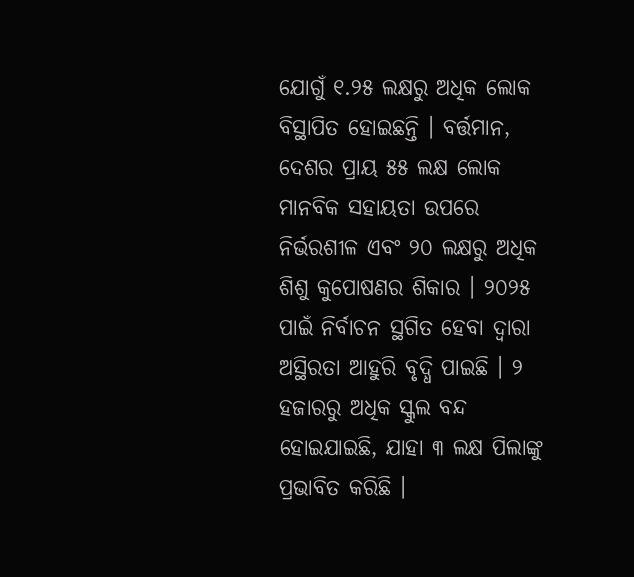ଯୋଗୁଁ ୧.୨୫ ଲକ୍ଷରୁ ଅଧିକ ଲୋକ ବିସ୍ଥାପିତ ହୋଇଛନ୍ତି । ବର୍ତ୍ତମାନ, ଦେଶର ପ୍ରାୟ ୫୫ ଲକ୍ଷ ଲୋକ ମାନବିକ ସହାୟତା ଉପରେ ନିର୍ଭରଶୀଳ ଏବଂ ୨୦ ଲକ୍ଷରୁ ଅଧିକ ଶିଶୁ କୁପୋଷଣର ଶିକାର । ୨୦୨୫ ପାଇଁ ନିର୍ବାଚନ ସ୍ଥଗିତ ହେବା ଦ୍ୱାରା ଅସ୍ଥିରତା ଆହୁରି ବୃଦ୍ଧି ପାଇଛି । ୨ ହଜାରରୁ ଅଧିକ ସ୍କୁଲ ବନ୍ଦ ହୋଇଯାଇଛି, ଯାହା ୩ ଲକ୍ଷ ପିଲାଙ୍କୁ ପ୍ରଭାବିତ କରିଛି ।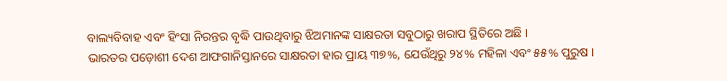ବାଲ୍ୟବିବାହ ଏବଂ ହିଂସା ନିରନ୍ତର ବୃଦ୍ଧି ପାଉଥିବାରୁ ଝିଅମାନଙ୍କ ସାକ୍ଷରତା ସବୁଠାରୁ ଖରାପ ସ୍ଥିତିରେ ଅଛି ।
ଭାରତର ପଡ଼ୋଶୀ ଦେଶ ଆଫଗାନିସ୍ତାନରେ ସାକ୍ଷରତା ହାର ପ୍ରାୟ ୩୭%, ଯେଉଁଥିରୁ ୨୪% ମହିଳା ଏବଂ ୫୫% ପୁରୁଷ ।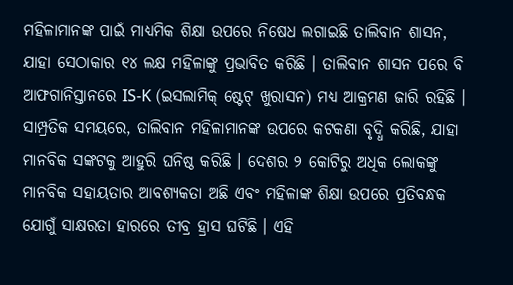ମହିଳାମାନଙ୍କ ପାଇଁ ମାଧ୍ୟମିକ ଶିକ୍ଷା ଉପରେ ନିଷେଧ ଲଗାଇଛି ତାଲିବାନ ଶାସନ, ଯାହା ସେଠାକାର ୧୪ ଲକ୍ଷ ମହିଳାଙ୍କୁ ପ୍ରଭାବିତ କରିଛି । ତାଲିବାନ ଶାସନ ପରେ ବି ଆଫଗାନିସ୍ତାନରେ IS-K (ଇସଲାମିକ୍ ଷ୍ଟେଟ୍ ଖୁରାସନ) ମଧ୍ୟ ଆକ୍ରମଣ ଜାରି ରହିଛି । ସାମ୍ପ୍ରତିକ ସମୟରେ, ତାଲିବାନ ମହିଳାମାନଙ୍କ ଉପରେ କଟକଣା ବୃଦ୍ଧି କରିଛି, ଯାହା ମାନବିକ ସଙ୍କଟକୁ ଆହୁରି ଘନିଷ୍ଠ କରିଛି । ଦେଶର ୨ କୋଟିରୁ ଅଧିକ ଲୋକଙ୍କୁ ମାନବିକ ସହାୟତାର ଆବଶ୍ୟକତା ଅଛି ଏବଂ ମହିଳାଙ୍କ ଶିକ୍ଷା ଉପରେ ପ୍ରତିବନ୍ଧକ ଯୋଗୁଁ ସାକ୍ଷରତା ହାରରେ ତୀବ୍ର ହ୍ରାସ ଘଟିଛି । ଏହି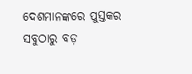ଦେଶମାନଙ୍କରେ ପୁସ୍ତକର ସବୁଠାରୁ ବଡ଼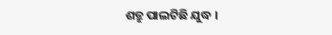ଶତ୍ରୁ ପାଲଟିଛି ଯୁଦ୍ଧ ।